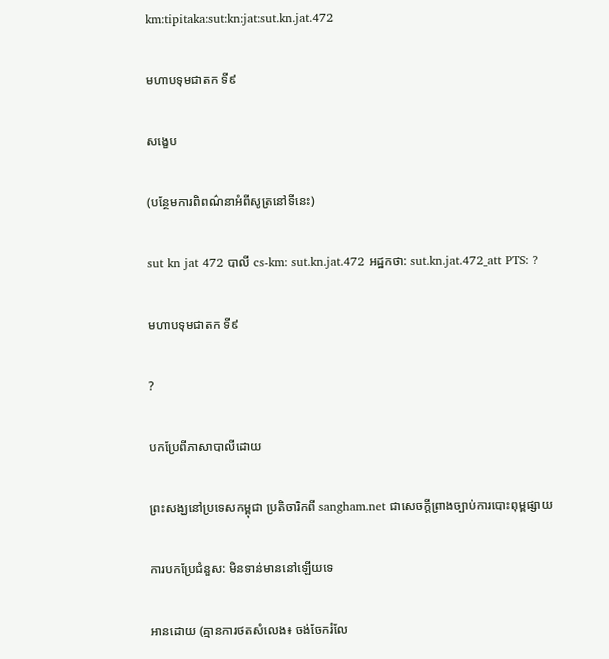km:tipitaka:sut:kn:jat:sut.kn.jat.472

មហាបទុមជាតក ទី៩

សង្ខេប

(បន្ថែមការពិពណ៌នាអំពីសូត្រនៅទីនេះ)

sut kn jat 472 បាលី cs-km: sut.kn.jat.472 អដ្ឋកថា: sut.kn.jat.472_att PTS: ?

មហាបទុមជាតក ទី៩

?

បកប្រែពីភាសាបាលីដោយ

ព្រះសង្ឃនៅប្រទេសកម្ពុជា ប្រតិចារិកពី sangham.net ជាសេចក្តីព្រាងច្បាប់ការបោះពុម្ពផ្សាយ

ការបកប្រែជំនួស: មិនទាន់មាននៅឡើយទេ

អានដោយ (គ្មានការថតសំលេង៖ ចង់ចែករំលែ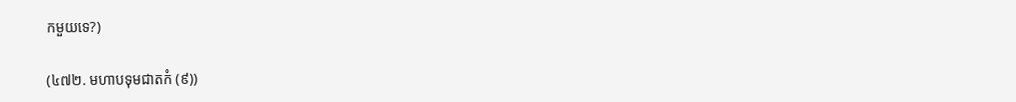កមួយទេ?)

(៤៧២. មហាបទុមជាតកំ (៩))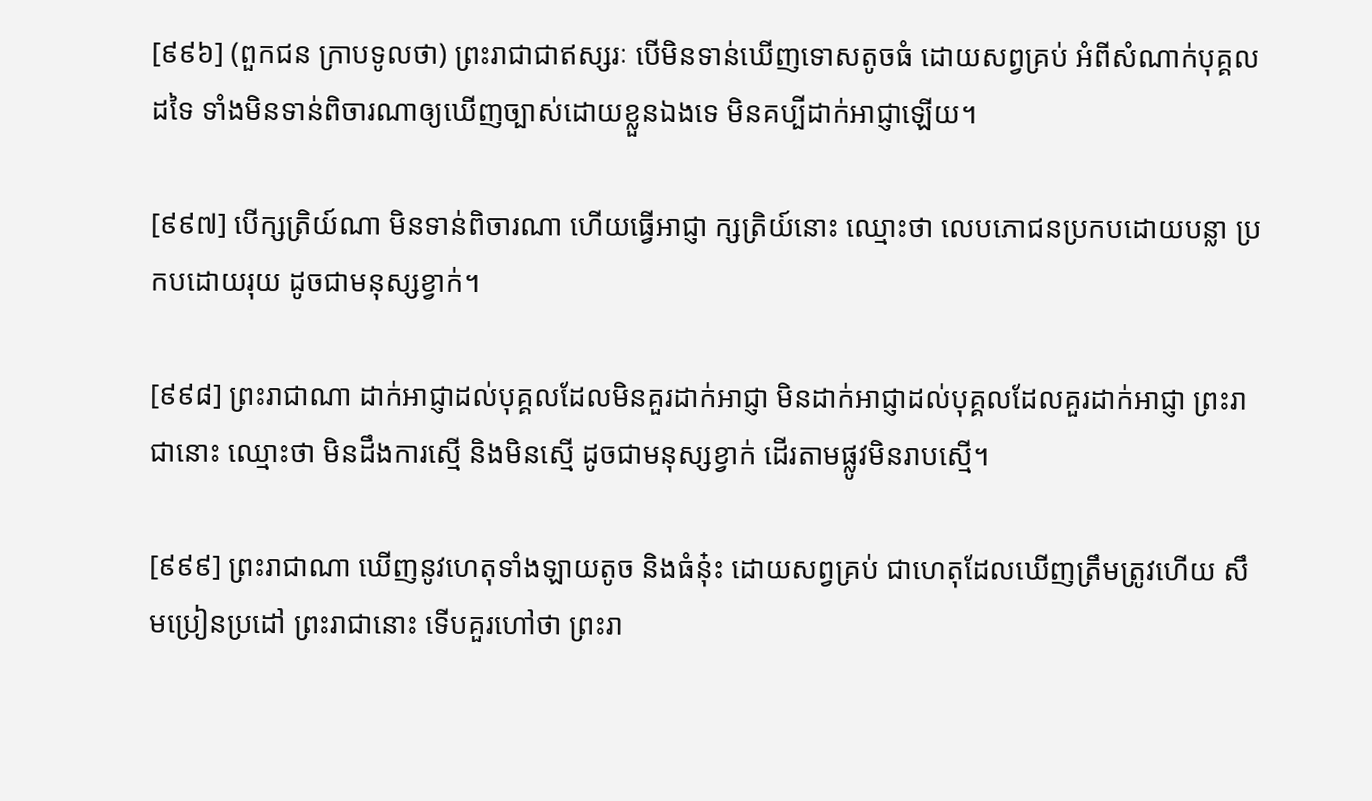[៩៩៦] (ពួកជន ក្រាបទូលថា) ព្រះរាជាជាឥស្សរៈ បើមិនទាន់ឃើញទោសតូចធំ ដោយសព្វគ្រប់ អំពីសំណាក់បុគ្គលដទៃ ទាំងមិនទាន់ពិចារណាឲ្យឃើញច្បាស់ដោយខ្លួនឯងទេ មិនគប្បីដាក់អាជ្ញាឡើយ។

[៩៩៧] បើក្សត្រិយ៍ណា មិនទាន់ពិចារណា ហើយធ្វើអាជ្ញា ក្សត្រិយ៍នោះ ឈ្មោះថា លេបភោជនប្រកបដោយបន្លា ប្រកបដោយរុយ ដូចជាមនុស្សខ្វាក់។

[៩៩៨] ព្រះរាជាណា ដាក់អាជ្ញាដល់បុគ្គលដែលមិនគួរដាក់អាជ្ញា មិនដាក់អាជ្ញាដល់បុគ្គលដែលគួរដាក់អាជ្ញា ព្រះរាជានោះ ឈ្មោះថា មិនដឹងការស្មើ និងមិនស្មើ ដូចជាមនុស្សខ្វាក់ ដើរតាមផ្លូវមិនរាបស្មើ។

[៩៩៩] ព្រះរាជាណា ឃើញនូវហេតុទាំងឡាយតូច និងធំនុ៎ះ ដោយសព្វគ្រប់ ជាហេតុដែលឃើញត្រឹមត្រូវហើយ សឹមប្រៀនប្រដៅ ព្រះរាជានោះ ទើបគួរហៅថា ព្រះរា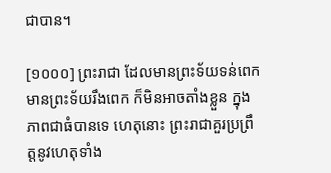ជាបាន។

[១០០០] ព្រះរាជា ដែលមានព្រះទ័យទន់ពេក មានព្រះទ័យរឹងពេក ក៏មិនអាចតាំងខ្លួន ក្នុងភាពជាធំបានទេ ហេតុនោះ ព្រះរាជាគួរប្រព្រឹត្តនូវហេតុទាំង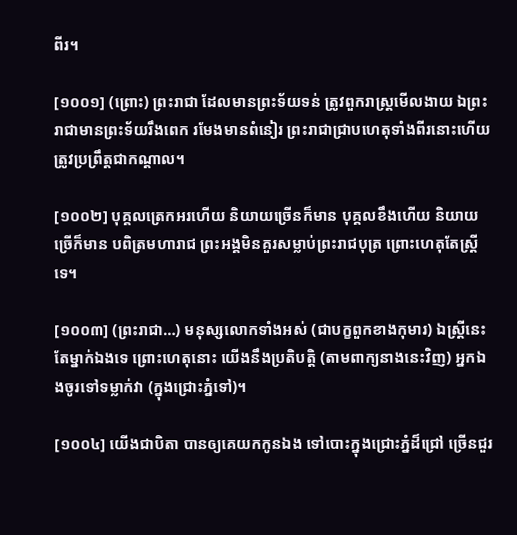ពីរ។

[១០០១] (ព្រោះ) ព្រះរាជា ដែលមានព្រះទ័យទន់ ត្រូវពួករាស្រ្តមើលងាយ ឯព្រះរាជាមានព្រះទ័យរឹងពេក រមែងមានពំនៀរ ព្រះរាជាជ្រាបហេតុទាំងពីរនោះហើយ ត្រូវប្រព្រឹត្តជាកណ្តាល។

[១០០២] បុគ្គលត្រេកអរហើយ និយាយច្រើនក៏មាន បុគ្គលខឹងហើយ និយាយច្រើក៏មាន បពិត្រមហារាជ ព្រះអង្គមិនគួរសម្លាប់ព្រះរាជបុត្រ ព្រោះហេតុតែស្ត្រីទេ។

[១០០៣] (ព្រះរាជា…) មនុស្សលោកទាំងអស់ (ជាបក្ខពួកខាងកុមារ) ឯស្ត្រីនេះតែម្នាក់ឯងទេ ព្រោះហេតុនោះ យើងនឹងប្រតិបត្តិ (តាមពាក្យនាងនេះវិញ) អ្នកឯងចូរទៅទម្លាក់វា (ក្នុងជ្រោះភ្នំទៅ)។

[១០០៤] យើងជាបិតា បានឲ្យគេយកកូនឯង ទៅបោះក្នុងជ្រោះភ្នំដ៏ជ្រៅ ច្រើនជួរ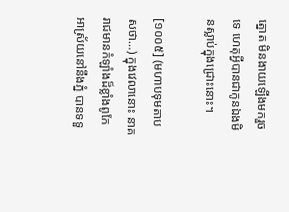ត្នោត មិនងាយឡើងមករួចទេ ហេតុអ្វីបានជាកូនឯងមិនស្លាប់ក្នុងជ្រោះនោះ។

[១០០៥] (មហាបទុមតាបសថា…) ក្នុងវេលានោះ នាគរាជមានកំឡាំងដ៏ខ្លាំងពូកែ អាស្រ័យនៅនឹងភ្នំ បានទទួ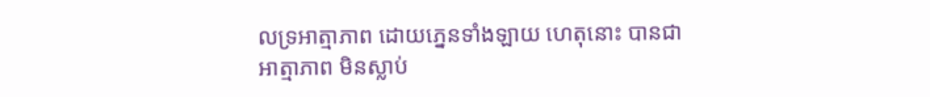លទ្រអាត្មាភាព ដោយភ្នេនទាំងឡាយ ហេតុនោះ បានជាអាត្មាភាព មិនស្លាប់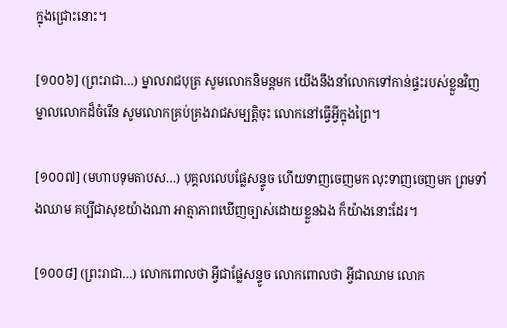ក្នុងជ្រោះនោះ។

[១០០៦] (ព្រះរាជា…) ម្នាលរាជបុត្រ សូមលោកនិមន្តមក យើងនឹងនាំលោកទៅកាន់ផ្ទះរបស់ខ្លួនវិញ ម្នាលលោកដ៏ចំរើន សូមលោកគ្រប់គ្រងរាជសម្បត្តិចុះ លោកនៅធ្វើអ្វីក្នុងព្រៃ។

[១០០៧] (មហាបទុមតាបស…) បុគ្គលលេបផ្លែសន្ទូច ហើយទាញចេញមក លុះទាញចេញមក ព្រមទាំងឈាម គប្បីជាសុខយ៉ាងណា អាត្មាភាពឃើញច្បាស់ដោយខ្លួនឯង ក៏យ៉ាងនោះដែរ។

[១០០៨] (ព្រះរាជា…) លោកពោលថា អ្វីជាផ្លែសន្ទូច លោកពោលថា អ្វីជាឈាម លោក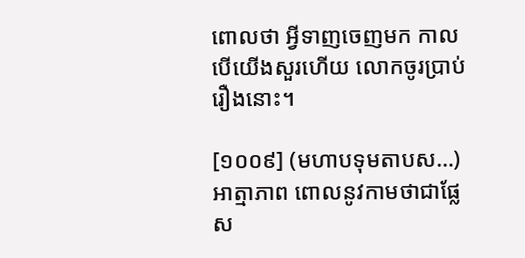ពោលថា អ្វីទាញចេញមក កាលបើយើងសួរហើយ លោកចូរប្រាប់រឿងនោះ។

[១០០៩] (មហាបទុមតាបស…) អាត្មាភាព ពោលនូវកាមថាជាផ្លែស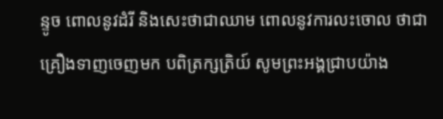ន្ទូច ពោលនូវដំរី និងសេះថាជាឈាម ពោលនូវការលះចោល ថាជាគ្រឿងទាញចេញមក បពិត្រក្សត្រិយ៍ សូមព្រះអង្គជា្របយ៉ាង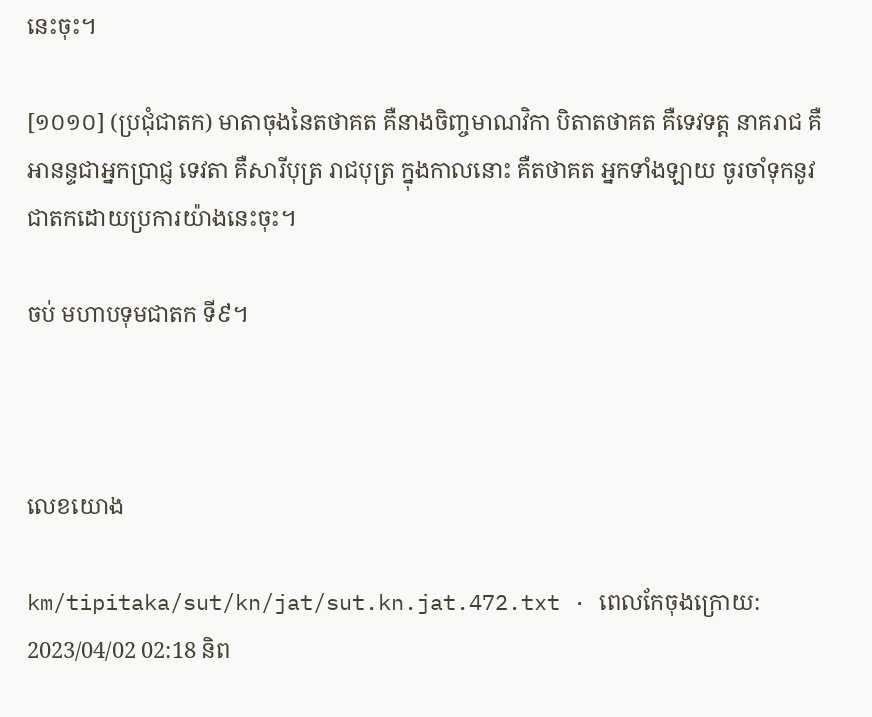នេះចុះ។

[១០១០] (ប្រជុំជាតក) មាតាចុងនៃតថាគត គឺនាងចិញ្ចមាណវិកា បិតាតថាគត គឺទេវទត្ត នាគរាជ គឺអានន្ទជាអ្នកប្រាជ្ញ ទេវតា គឺសារីបុត្រ រាជបុត្រ ក្នុងកាលនោះ គឺតថាគត អ្នកទាំងឡាយ ចូរចាំទុកនូវជាតកដោយប្រការយ៉ាងនេះចុះ។

ចប់ មហាបទុមជាតក ទី៩។



លេខយោង

km/tipitaka/sut/kn/jat/sut.kn.jat.472.txt · ពេលកែចុងក្រោយ: 2023/04/02 02:18 និព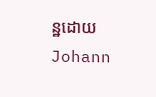ន្ឋដោយ Johann